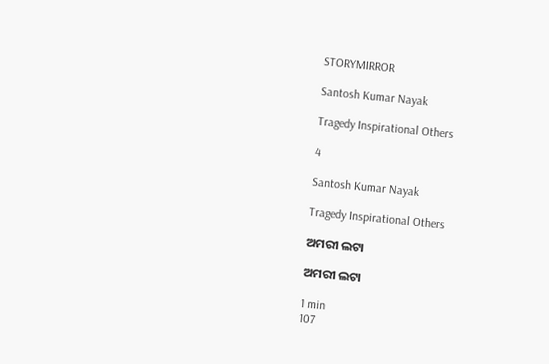STORYMIRROR

Santosh Kumar Nayak

Tragedy Inspirational Others

4

Santosh Kumar Nayak

Tragedy Inspirational Others

ଅମରୀ ଲଟା

ଅମରୀ ଲଟା

1 min
107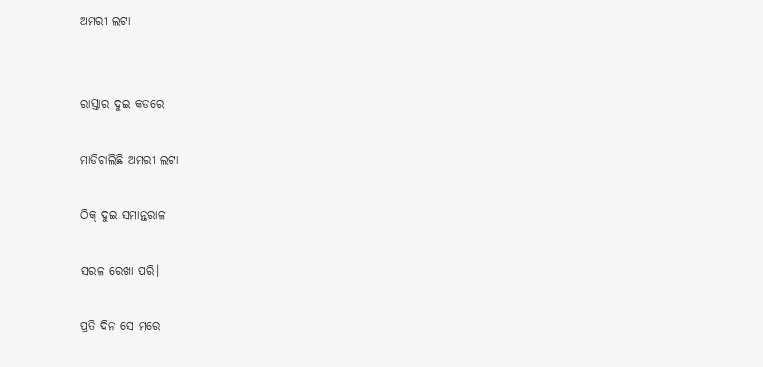ଅମରୀ ଲଟା


ରାସ୍ତାର ଦୁଇ କଡରେ

ମାଡିଚାଲିଛି ଅମରୀ ଲଟା

ଠିକ୍ ଦୁଇ ସମାନ୍ତରାଳ

ସରଳ ରେଖା ପରି।

ପ୍ରତି ଦିନ ସେ ମରେ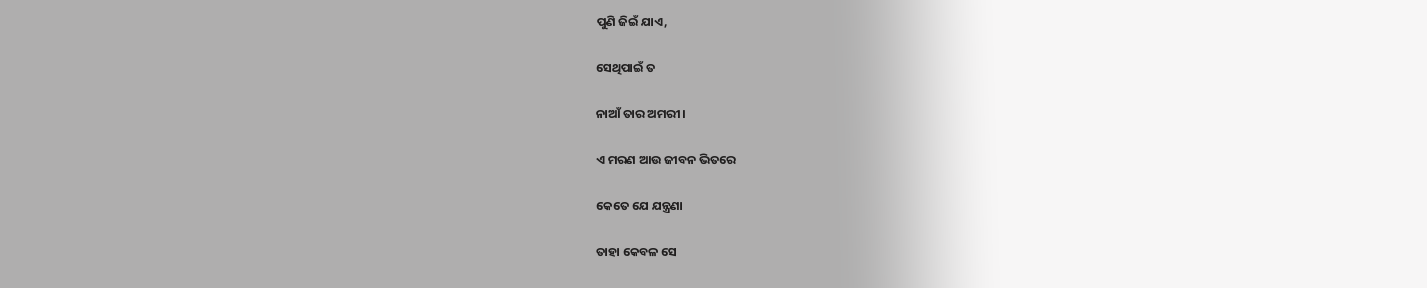ପୁଣି ଜିଇଁ ଯାଏ,

ସେଥିପାଇଁ ତ

ନାଆଁ ତାର ଅମରୀ।

ଏ ମରଣ ଆଉ ଜୀବନ ଭିତରେ

କେତେ ଯେ ଯନ୍ତ୍ରଣା

ତାହା କେବଳ ସେ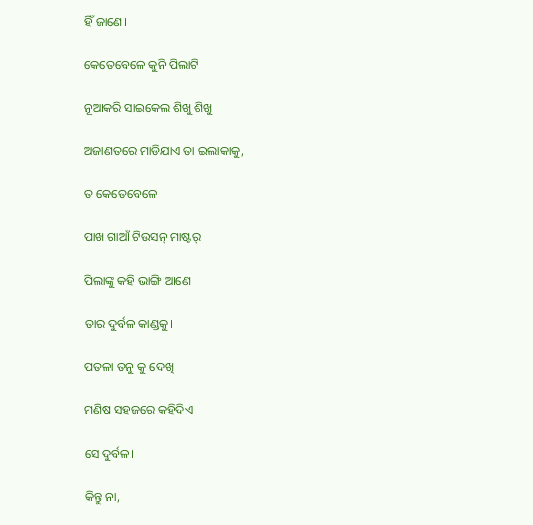ହିଁ ଜାଣେ।

କେତେବେଳେ କୁନି ପିଲାଟି

ନୂଆକରି ସାଇକେଲ ଶିଖୁ ଶିଖୁ

ଅଜାଣତରେ ମାଡିଯାଏ ତା ଇଲାକାକୁ,

ତ କେତେବେଳେ

ପାଖ ଗାଆଁ ଟିଉସନ୍ ମାଷ୍ଟର୍

ପିଲାଙ୍କୁ କହି ଭାଙ୍ଗି ଆଣେ

ତାର ଦୁର୍ବଳ କାଣ୍ଡକୁ।

ପତଳା ତନୁ କୁ ଦେଖି

ମଣିଷ ସହଜରେ କହିଦିଏ

ସେ ଦୁର୍ବଳ।

କିନ୍ତୁ ନା,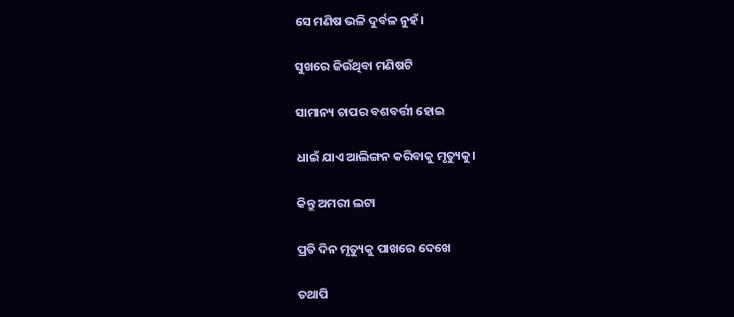ସେ ମଣିଷ ଭଳି ଦୁର୍ବଳ ନୁହଁ।

ସୁଖରେ ଜିଉଁଥିବା ମଣିଷଟି

ସାମାନ୍ୟ ଚାପର ବଶବର୍ତ୍ତୀ ହୋଇ

ଧାଇଁ ଯାଏ ଆଲିଙ୍ଗନ କରିବାକୁ ମୃତ୍ୟୁକୁ।

କିନ୍ତୁ ଅମରୀ ଲଟା

ପ୍ରତି ଦିନ ମୃତ୍ୟୁକୁ ପାଖରେ ଦେଖେ

ତଥାପି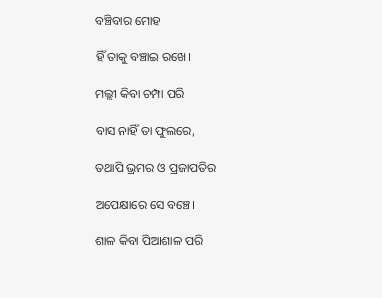ବଞ୍ଚିବାର ମୋହ

ହିଁ ତାକୁ ବଞ୍ଚାଇ ରଖେ।

ମଲ୍ଲୀ କିବା ଚମ୍ପା ପରି

ବାସ ନାହିଁ ତା ଫୁଲରେ,

ତଥାପି ଭ୍ରମର ଓ ପ୍ରଜାପତିର

ଅପେକ୍ଷାରେ ସେ ବଞ୍ଚେ।

ଶାଳ କିବା ପିଆଶାଳ ପରି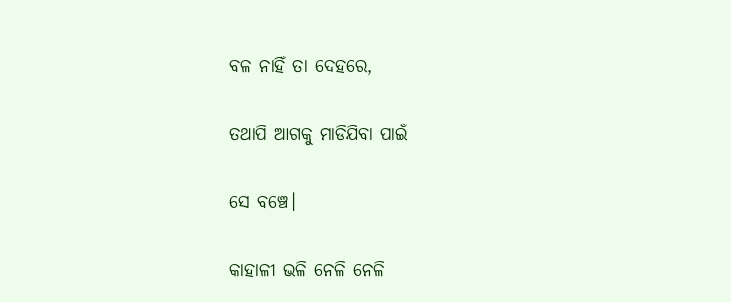ବଳ ନାହିଁ ତା ଦେହରେ,

ତଥାପି ଆଗକୁ ମାଡିଯିବା ପାଇଁ

ସେ ବଞ୍ଚେ।

କାହାଳୀ ଭଳି ନେଳି ନେଳି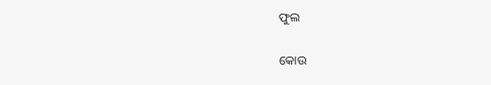ଫୁଲ

କୋଉ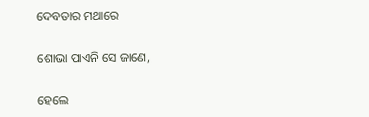ଦେବତାର ମଥାରେ

ଶୋଭା ପାଏନି ସେ ଜାଣେ,

ହେଲେ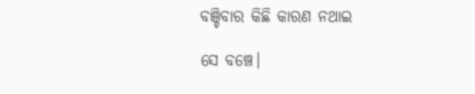ବଞ୍ଚିବାର କିଛି କାରଣ ନଥାଇ

ସେ ବଞ୍ଚେ।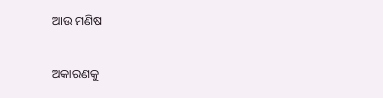ଆଉ ମଣିଷ

ଅକାରଣକୁ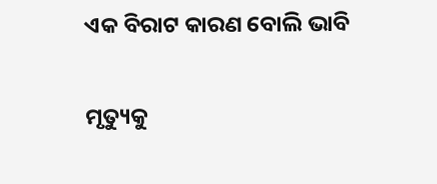ଏକ ବିରାଟ କାରଣ ବୋଲି ଭାବି

ମୃତ୍ୟୁକୁ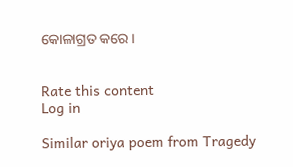କୋଳାଗ୍ରତ କରେ।


Rate this content
Log in

Similar oriya poem from Tragedy